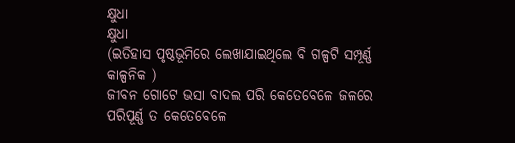କ୍ଷୁଧା
କ୍ଷୁଧା
(ଇତିହାସ ପୃଷ୍ଠଭୂମିରେ ଲେଖାଯାଇଥିଲେ ବି ଗଳ୍ପଟି ସମ୍ପୂର୍ଣ୍ଣ କାଳ୍ପନିକ )
ଜୀବନ ଗୋଟେ ଭସା ବାଦଲ ପରି କେତେବେଳେ ଜଳରେ ପରିପୂର୍ଣ୍ଣ ତ କେତେବେଳେ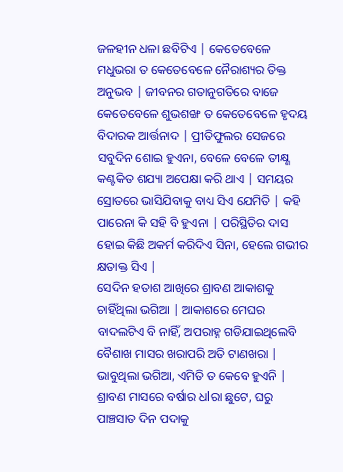ଜଳହୀନ ଧଳା ଛବିଟିଏ | କେତେବେଳେ ମଧୁଭରା ତ କେତେବେଳେ ନୈରାଶ୍ୟର ତିକ୍ତ ଅନୁଭବ | ଜୀବନର ଗତାନୁଗତିରେ ବାଜେ କେତେବେଳେ ଶୁଭଶଙ୍ଖ ତ କେତେବେଳେ ହୃଦୟ ବିଦାରକ ଆର୍ତ୍ତନାଦ | ପ୍ରୀତିଫୁଲର ସେଜରେ ସବୁଦିନ ଶୋଇ ହୁଏନା, ବେଳେ ବେଳେ ତୀକ୍ଷ୍ଣ କଣ୍ଟକିତ ଶଯ୍ୟା ଅପେକ୍ଷା କରି ଥାଏ | ସମୟର ସ୍ରୋତରେ ଭାସିଯିବାକୁ ବାଧ୍ୟ ସିଏ ଯେମିତି | କହି ପାରେନା କି ସହି ବି ହୁଏନା | ପରିସ୍ଥିତିର ଦାସ ହୋଇ କିଛି ଅକର୍ମ କରିଦିଏ ସିନା, ହେଲେ ଗଭୀର କ୍ଷତାକ୍ତ ସିଏ |
ସେଦିନ ହତାଶ ଆଖିରେ ଶ୍ରାବଣ ଆକାଶକୁ ଚାହିଁଥିଲା ଭଗିଆ | ଆକାଶରେ ମେଘର ବାଦଲଟିଏ ବି ନାହିଁ, ଅପରାହ୍ନ ଗଡିଯାଇଥିଲେବି ବୈଶାଖ ମାସର ଖରାପରି ଅତି ଟାଣଖରା | ଭାବୁଥିଲା ଭଗିଆ, ଏମିତି ତ କେବେ ହୁଏନି | ଶ୍ରାବଣ ମାସରେ ବର୍ଷାର ଧlରା ଛୁଟେ, ଘରୁ ପାଞ୍ଚସାତ ଦିନ ପଦାକୁ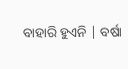ବାହାରି ହୁଏନି | ବର୍ଷା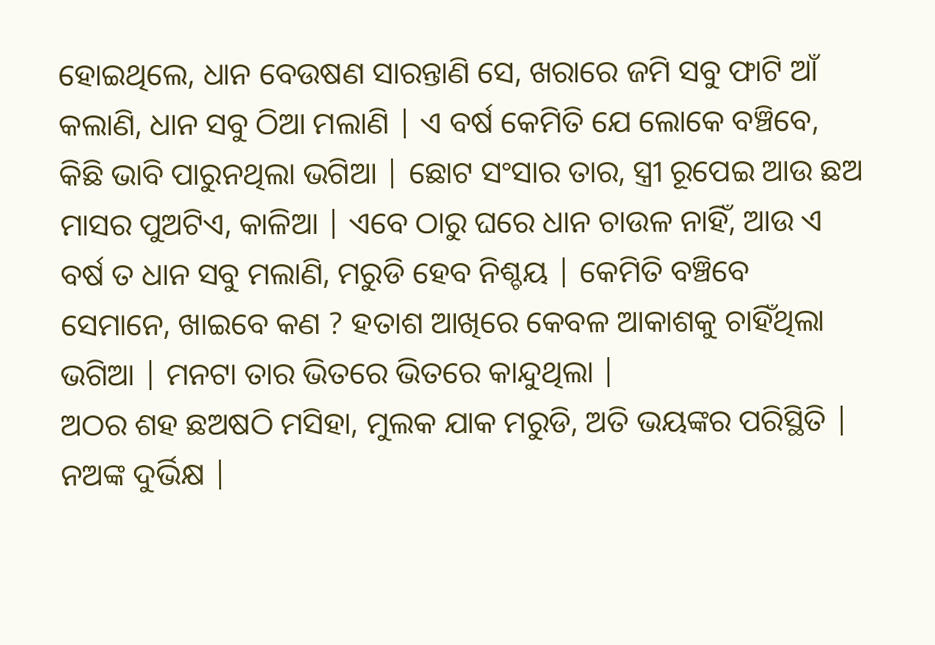ହୋଇଥିଲେ, ଧାନ ବେଉଷଣ ସାରନ୍ତାଣି ସେ, ଖରାରେ ଜମି ସବୁ ଫାଟି ଆଁ କଲାଣି, ଧାନ ସବୁ ଠିଆ ମଲାଣି | ଏ ବର୍ଷ କେମିତି ଯେ ଲୋକେ ବଞ୍ଚିବେ, କିଛି ଭାବି ପାରୁନଥିଲା ଭଗିଆ | ଛୋଟ ସଂସାର ତାର, ସ୍ତ୍ରୀ ରୂପେଇ ଆଉ ଛଅ ମାସର ପୁଅଟିଏ, କାଳିଆ | ଏବେ ଠାରୁ ଘରେ ଧାନ ଚାଉଳ ନାହିଁ, ଆଉ ଏ ବର୍ଷ ତ ଧାନ ସବୁ ମଲାଣି, ମରୁଡି ହେବ ନିଶ୍ଚୟ | କେମିତି ବଞ୍ଚିବେ ସେମାନେ, ଖାଇବେ କଣ ? ହତାଶ ଆଖିରେ କେବଳ ଆକାଶକୁ ଚାହିଁଥିଲା ଭଗିଆ | ମନଟା ତାର ଭିତରେ ଭିତରେ କାନ୍ଦୁଥିଲା |
ଅଠର ଶହ ଛଅଷଠି ମସିହା, ମୁଲକ ଯାକ ମରୁଡି, ଅତି ଭୟଙ୍କର ପରିସ୍ଥିତି | ନଅଙ୍କ ଦୁର୍ଭିକ୍ଷ |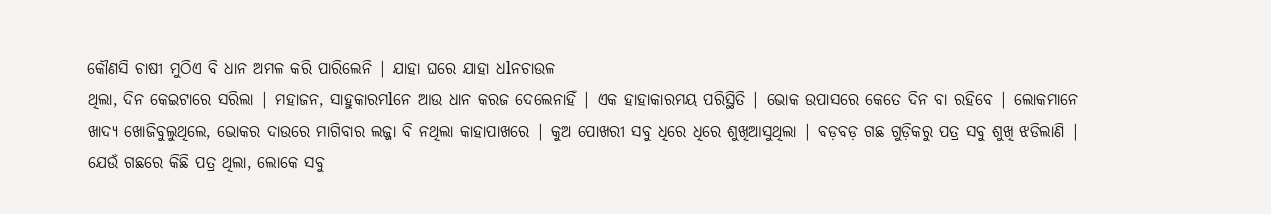କୌଣସି ଚାଷୀ ମୁଠିଏ ବି ଧାନ ଅମଳ କରି ପାରିଲେନି | ଯାହା ଘରେ ଯାହା ଧlନଚାଉଳ
ଥିଲା, ଦିନ କେଇଟାରେ ସରିଲା | ମହାଜନ, ସାହୁକାରମlନେ ଆଉ ଧାନ କରଜ ଦେଲେନାହିଁ | ଏକ ହାହାକାରମୟ ପରିସ୍ଥିତି | ଭୋକ ଉପାସରେ କେତେ ଦିନ ବା ରହିବେ | ଲୋକମାନେ ଖାଦ୍ୟ ଖୋଜିବୁଲୁଥିଲେ, ଭୋକର ଦାଉରେ ମାଗିବାର ଲଜ୍ଜା ବି ନଥିଲା କାହାପାଖରେ | କୁଅ ପୋଖରୀ ସବୁ ଧିରେ ଧିରେ ଶୁଖିଆସୁଥିଲା | ବଡ଼ବଡ଼ ଗଛ ଗୁଡ଼ିକରୁ ପତ୍ର ସବୁ ଶୁଖି ଝଡିଲାଣି | ଯେଉଁ ଗଛରେ କିଛି ପତ୍ର ଥିଲା, ଲୋକେ ସବୁ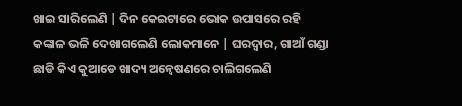ଖାଇ ସାରିଲେଣି | ଦିନ କେଇଟାରେ ଭୋକ ଉପାସରେ ରହି କଙ୍କାଳ ଭଳି ଦେଖାଗଲେଣି ଲୋକମାନେ | ଘରଦ୍ୱାର, ଗାଆଁ ଗଣ୍ଡା ଛାଡି କିଏ କୁଆଡେ ଖାଦ୍ୟ ଅନ୍ୱେଷଣରେ ଚାଲିଗଲେଣି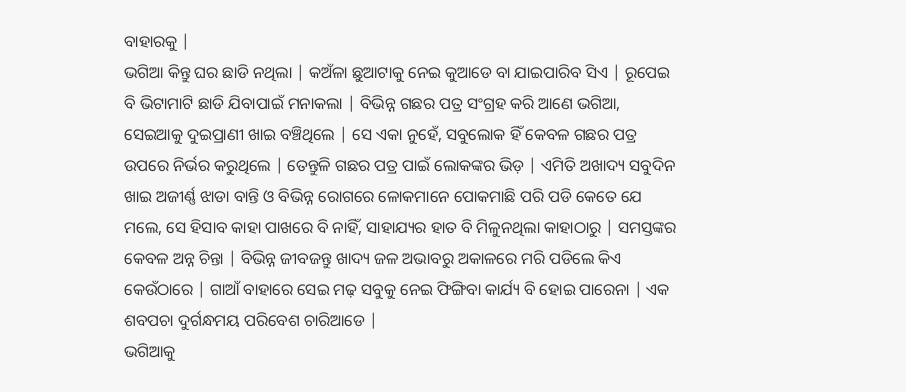ବାହାରକୁ |
ଭଗିଆ କିନ୍ତୁ ଘର ଛାଡି ନଥିଲା | କଅଁଳା ଛୁଆଟାକୁ ନେଇ କୁଆଡେ ବା ଯାଇପାରିବ ସିଏ | ରୂପେଇ ବି ଭିଟାମାଟି ଛାଡି ଯିବାପାଇଁ ମନାକଲା | ବିଭିନ୍ନ ଗଛର ପତ୍ର ସଂଗ୍ରହ କରି ଆଣେ ଭଗିଆ, ସେଇଆକୁ ଦୁଇପ୍ରାଣୀ ଖାଇ ବଞ୍ଚିଥିଲେ | ସେ ଏକା ନୁହେଁ, ସବୁଲୋକ ହିଁ କେବଳ ଗଛର ପତ୍ର ଉପରେ ନିର୍ଭର କରୁଥିଲେ | ତେନ୍ତୁଳି ଗଛର ପତ୍ର ପାଇଁ ଲୋକଙ୍କର ଭିଡ଼ | ଏମିତି ଅଖାଦ୍ୟ ସବୁଦିନ ଖାଇ ଅଜୀର୍ଣ୍ଣ ଝାଡା ବାନ୍ତି ଓ ବିଭିନ୍ନ ରୋଗରେ ଳୋକମାନେ ପୋକମାଛି ପରି ପଡି କେତେ ଯେ ମଲେ, ସେ ହିସାବ କାହା ପାଖରେ ବି ନାହିଁ, ସାହାଯ୍ୟର ହାତ ବି ମିଳୁନଥିଲା କାହାଠାରୁ | ସମସ୍ତଙ୍କର କେବଳ ଅନ୍ନ ଚିନ୍ତା | ବିଭିନ୍ନ ଜୀବଜନ୍ତୁ ଖାଦ୍ୟ ଜଳ ଅଭାବରୁ ଅକାଳରେ ମରି ପଡିଲେ କିଏ କେଉଁଠାରେ | ଗାଆଁ ବାହାରେ ସେଇ ମଢ଼ ସବୁକୁ ନେଇ ଫିଙ୍ଗିବା କାର୍ଯ୍ୟ ବି ହୋଇ ପାରେନା | ଏକ ଶବପଚା ଦୁର୍ଗନ୍ଧମୟ ପରିବେଶ ଚାରିଆଡେ |
ଭଗିଆକୁ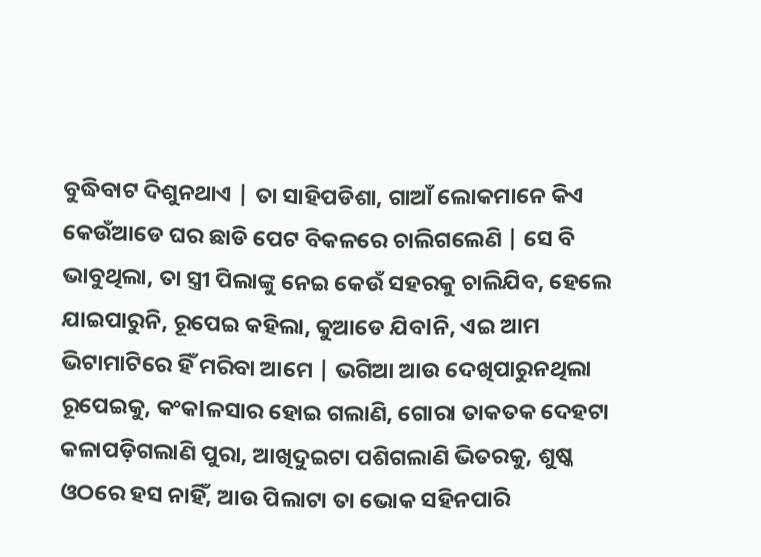ବୁଦ୍ଧିବାଟ ଦିଶୁନଥାଏ | ତା ସାହିପଡିଶା, ଗାଆଁ ଲୋକମାନେ କିଏ କେଉଁଆଡେ ଘର ଛାଡି ପେଟ ବିକଳରେ ଚାଲିଗଲେଣି | ସେ ବି ଭାବୁଥିଲା, ତା ସ୍ତ୍ରୀ ପିଲାଙ୍କୁ ନେଇ କେଉଁ ସହରକୁ ଚାଲିଯିବ, ହେଲେ ଯାଇପାରୁନି, ରୂପେଇ କହିଲା, କୁଆଡେ ଯିବlନି, ଏଇ ଆମ ଭିଟାମାଟିରେ ହିଁ ମରିବା ଆମେ | ଭଗିଆ ଆଉ ଦେଖିପାରୁନଥିଲା ରୂପେଇକୁ, କଂକlଳସାର ହୋଇ ଗଲାଣି, ଗୋରା ତାକତକ ଦେହଟା କଳାପଡ଼ିଗଲାଣି ପୁରା, ଆଖିଦୁଇଟା ପଶିଗଲାଣି ଭିତରକୁ, ଶୁଷ୍କ ଓଠରେ ହସ ନାହିଁ, ଆଉ ପିଲାଟା ତା ଭୋକ ସହିନପାରି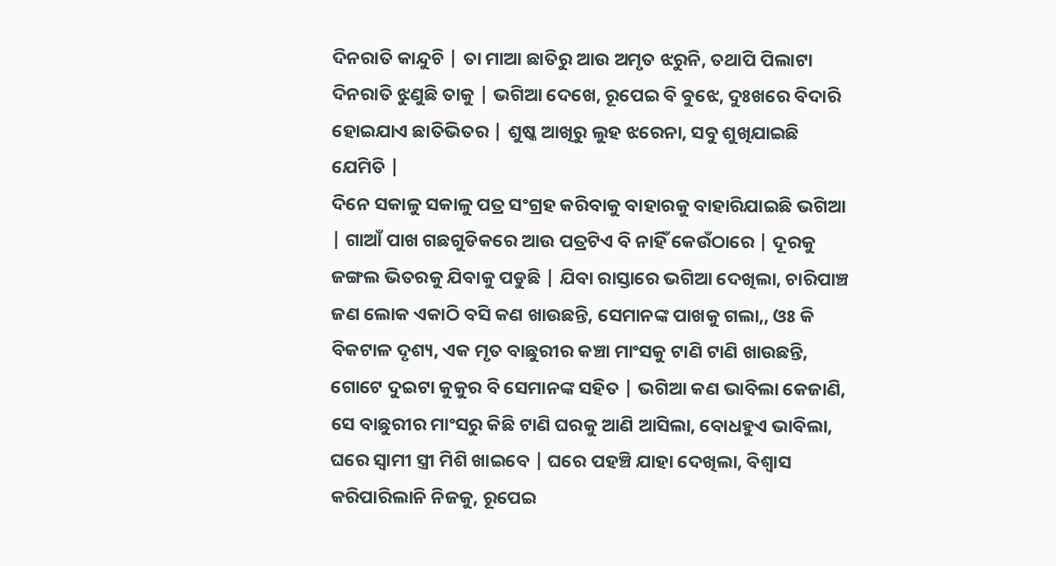ଦିନରାତି କାନ୍ଦୁଚି | ତା ମାଆ ଛାତିରୁ ଆଉ ଅମୃତ ଝରୁନି, ତଥାପି ପିଲାଟା ଦିନରାତି ଝୁଣୁଛି ତାକୁ | ଭଗିଆ ଦେଖେ, ରୂପେଇ ବି ବୁଝେ, ଦୁଃଖରେ ବିଦାରି ହୋଇଯାଏ ଛାତିଭିତର | ଶୁଷ୍କ ଆଖିରୁ ଲୁହ ଝରେନା, ସବୁ ଶୁଖିଯାଇଛି ଯେମିତି |
ଦିନେ ସକାଳୁ ସକାଳୁ ପତ୍ର ସଂଗ୍ରହ କରିବାକୁ ବାହାରକୁ ବାହାରିଯାଇଛି ଭଗିଆ | ଗାଆଁ ପାଖ ଗଛଗୁଡିକରେ ଆଉ ପତ୍ରଟିଏ ବି ନାହିଁ କେଉଁଠାରେ | ଦୂରକୁ ଜଙ୍ଗଲ ଭିତରକୁ ଯିବାକୁ ପଡୁଛି | ଯିବା ରାସ୍ତାରେ ଭଗିଆ ଦେଖିଲା, ଚାରିପାଞ୍ଚ ଜଣ ଲୋକ ଏକାଠି ବସି କଣ ଖାଉଛନ୍ତି, ସେମାନଙ୍କ ପାଖକୁ ଗଲା,, ଓଃ କି ବିକଟାଳ ଦୃଶ୍ୟ, ଏକ ମୃତ ବାଛୁରୀର କଞ୍ଚା ମାଂସକୁ ଟାଣି ଟାଣି ଖାଉଛନ୍ତି, ଗୋଟେ ଦୁଇଟା କୁକୁର ବି ସେମାନଙ୍କ ସହିତ | ଭଗିଆ କଣ ଭାବିଲା କେଜାଣି, ସେ ବାଛୁରୀର ମାଂସରୁ କିଛି ଟାଣି ଘରକୁ ଆଣି ଆସିଲା, ବୋଧହୁଏ ଭାବିଲା, ଘରେ ସ୍ୱାମୀ ସ୍ତ୍ରୀ ମିଶି ଖାଇବେ | ଘରେ ପହଞ୍ଚି ଯାହା ଦେଖିଲା, ବିଶ୍ୱାସ କରିପାରିଲାନି ନିଜକୁ, ରୂପେଇ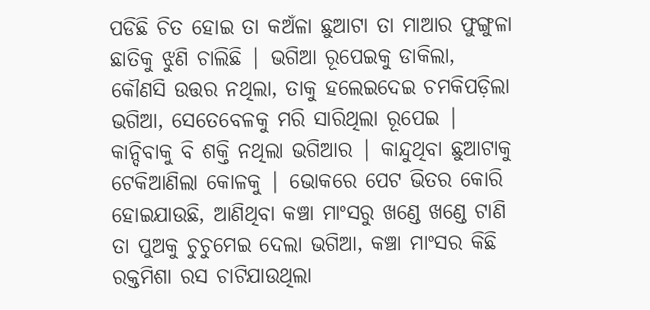ପଡିଛି ଚିତ ହୋଇ ତା କଅଁଳା ଛୁଆଟା ତା ମାଆର ଫୁଙ୍ଗୁଳା ଛାତିକୁ ଝୁଣି ଚାଲିଛି | ଭଗିଆ ରୂପେଇକୁ ଡାକିଲା, କୌଣସି ଉତ୍ତର ନଥିଲା, ତାକୁ ହଲେଇଦେଇ ଚମକିପଡ଼ିଲା ଭଗିଆ, ସେତେବେଳକୁ ମରି ସାରିଥିଲା ରୂପେଇ | କାନ୍ଦିବାକୁ ବି ଶକ୍ତି ନଥିଲା ଭଗିଆର | କାନ୍ଦୁଥିବା ଛୁଆଟାକୁ ଟେକିଆଣିଲା କୋଳକୁ | ଭୋକରେ ପେଟ ଭିତର କୋରି ହୋଇଯାଉଛି, ଆଣିଥିବା କଞ୍ଚା ମାଂସରୁ ଖଣ୍ଡେ ଖଣ୍ଡେ ଟାଣି ତା ପୁଅକୁ ଚୁଚୁମେଇ ଦେଲା ଭଗିଆ, କଞ୍ଚା ମାଂସର କିଛି ରକ୍ତମିଶା ରସ ଚାଟିଯାଉଥିଲା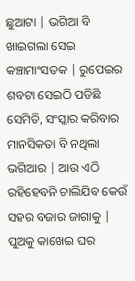ଛୁଆଟା | ଭଗିଆ ବି ଖାଇଗଲା ସେଇ କଞ୍ଚାମାଂସତକ | ରୁପେଇର ଶବଟା ସେଇଠି ପଡିଛି ସେମିତି, ସଂସ୍କାର କରିବାର ମାନସିକତା ବି ନଥିଲା ଭଗିଆର | ଆଉ ଏଠି ରହିହେବନି ଚାଲିଯିବ କେଉଁ ସହର ବଜାର ଜାଗାକୁ | ପୁଅକୁ କାଖେଇ ଘର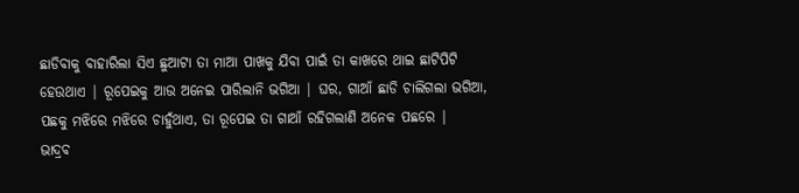ଛାଡିବାକୁ ବାହାରିଲା ସିଏ ଛୁଆଟା ତା ମାଆ ପାଖକୁ ଯିବା ପାଇଁ ତା କାଖରେ ଥାଇ ଛାଟିପିଟି ହେଉଥାଏ | ରୂପେଇକୁ ଆଉ ଅନେଇ ପାରିଲାନି ଭଗିଆ | ଘର, ଗାଆଁ ଛାଡି ଚାଲିଗଲା ଭଗିଆ, ପଛକୁ ମଝିରେ ମଝିରେ ଚାହୁଁଥାଏ, ତା ରୂପେଇ ତା ଗାଆଁ ରହିଗଲାଣି ଅନେକ ପଛରେ |
ଭାଦ୍ରବ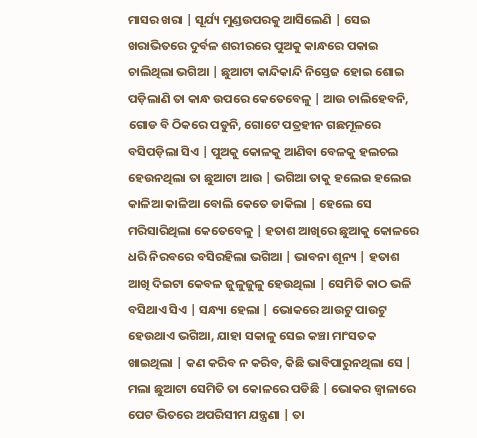ମାସର ଖରା | ସୂର୍ଯ୍ୟ ମୁଣ୍ଡଉପରକୁ ଆସିଲେଣି | ସେଇ ଖରାଭିତରେ ଦୁର୍ବଳ ଶରୀରରେ ପୁଅକୁ କାନ୍ଧରେ ପକାଇ ଚାଲିଥିଲା ଭଗିଆ | ଛୁଆଟା କାନ୍ଦିକାନ୍ଦି ନିସ୍ତେଜ ହୋଇ ଶୋଇ ପଡ଼ିଲାଣି ତା କାନ୍ଧ ଉପରେ କେତେବେଳୁ | ଆଉ ଚାଲିହେବନି, ଗୋଡ ବି ଠିକରେ ପଡୁନି, ଗୋଟେ ପତ୍ରହୀନ ଗଛମୂଳରେ ବସିପଡ଼ିଲା ସିଏ | ପୁଅକୁ କୋଳକୁ ଆଣିବା ବେଳକୁ ହଲଚଲ ହେଉନଥିଲା ତା ଛୁଆଟା ଆଉ | ଭଗିଆ ତାକୁ ହଲେଇ ହଲେଇ କାଳିଆ କାଳିଆ ବୋଲି କେତେ ଡାକିଲା | ହେଲେ ସେ ମରିସାରିଥିଲା କେତେବେଳୁ | ହତାଶ ଆଖିରେ ଛୁଆକୁ କୋଳରେ ଧରି ନିରବରେ ବସିରହିଲା ଭଗିଆ | ଭାବନା ଶୂନ୍ୟ | ହତାଶ ଆଖି ଦିଇଟା କେବଳ ଜୁଳୁଜୁଳୁ ହେଉଥିଲା | ସେମିତି କାଠ ଭଳି ବସିଥାଏ ସିଏ | ସନ୍ଧ୍ୟା ହେଲା | ଭୋକରେ ଆଉଟୁ ପାଉଟୁ ହେଉଥାଏ ଭଗିଆ, ଯାହା ସକାଳୁ ସେଇ କଞ୍ଚା ମାଂସତକ ଖାଇଥିଲା | କଣ କରିବ ନ କରିବ, କିଛି ଭାବିପାରୁନଥିଲା ସେ | ମଲା ଛୁଆଟା ସେମିତି ତା କୋଳରେ ପଡିଛି | ଭୋକର ଜ୍ୱାଳାରେ ପେଟ ଭିତରେ ଅପରିସୀମ ଯନ୍ତ୍ରଣା | ତା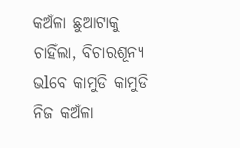କଅଁଳା ଛୁଆଟାକୁ ଚାହିଁଲା, ବିଚାରଶୂନ୍ୟ ଭlବେ କାମୁଡି କାମୁଡି ନିଜ କଅଁଳା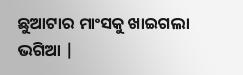ଛୁଆଟାର ମାଂସକୁ ଖାଇଗଲା ଭଗିଆ |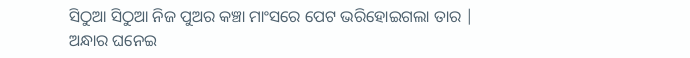ସିଠୁଆ ସିଠୁଆ ନିଜ ପୁଅର କଞ୍ଚା ମାଂସରେ ପେଟ ଭରିହୋଇଗଲା ତାର |
ଅନ୍ଧାର ଘନେଇ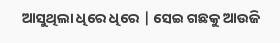ଆସୁଥିଲା ଧିରେ ଧିରେ | ସେଇ ଗଛକୁ ଆଉଜି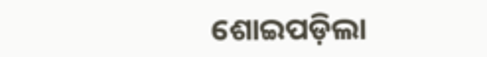ଶୋଇପଡ଼ିଲା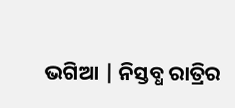ଭଗିଆ | ନିସ୍ତବ୍ଧ ରାତ୍ରିର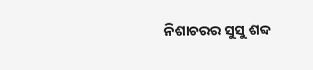ନିଶାଚରର ସୁସୁ ଶବ୍ଦ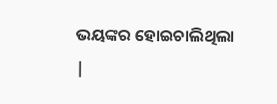ଭୟଙ୍କର ହୋଇଚାଲିଥିଲା |